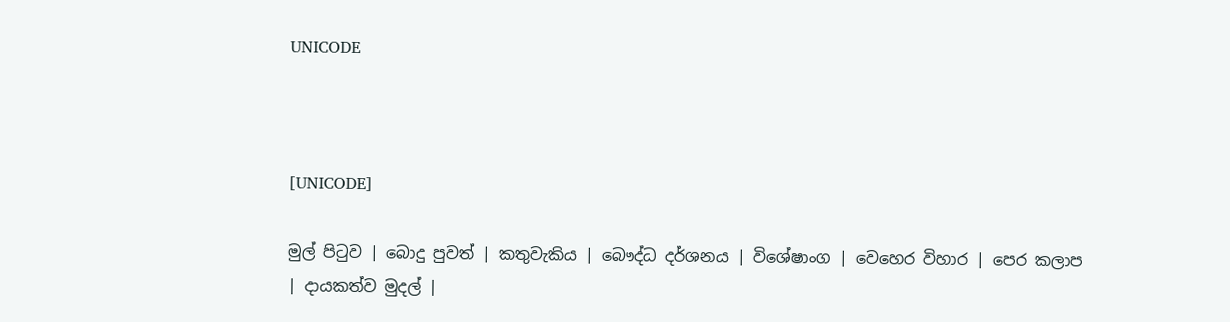UNICODE



[UNICODE]

මුල් පිටුව | බොදු පුවත් | කතුවැකිය | බෞද්ධ දර්ශනය | විශේෂාංග | වෙහෙර විහාර | පෙර කලාප | දායකත්ව මුදල් |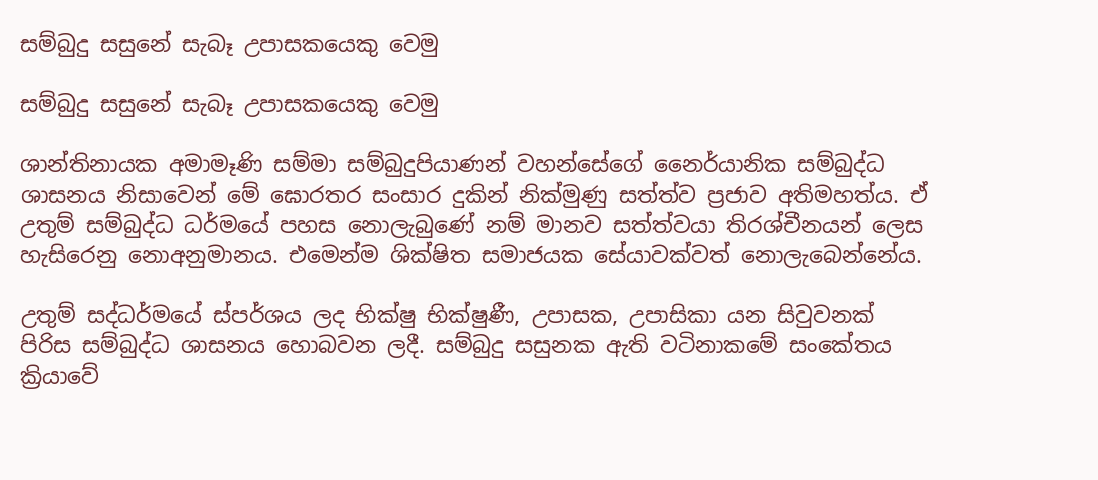සම්බුදු සසුනේ සැබෑ උපාසකයෙකු වෙමු

සම්බුදු සසුනේ සැබෑ උපාසකයෙකු වෙමු

ශාන්තිනායක අමාමෑණි සම්මා සම්බුදුපියාණන් වහන්සේගේ නෛර්යානික සම්බුද්ධ ශාසනය නිසාවෙන් මේ ඝොරතර සංසාර දුකින් නික්මුණු සත්ත්ව ප්‍රජාව අතිමහත්ය. ඒ උතුම් සම්බුද්ධ ධර්මයේ පහස නොලැබුණේ නම් මානව සත්ත්වයා තිරශ්චීනයන් ලෙස හැසිරෙනු නොඅනුමානය. එමෙන්ම ශික්ෂිත සමාජයක සේයාවක්වත් නොලැබෙන්නේය.

උතුම් සද්ධර්මයේ ස්පර්ශය ලද භික්ෂු භික්ෂුණී, උපාසක, උපාසිකා යන සිවුවනක් පිරිස සම්බුද්ධ ශාසනය හොබවන ලදී. සම්බුදු සසුනක ඇති වටිනාකමේ සංකේතය ක්‍රියාවේ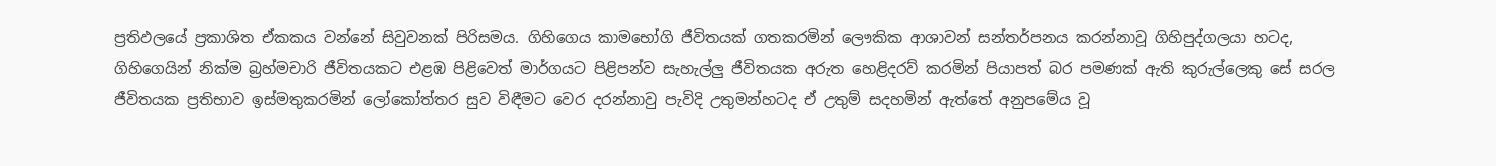ප්‍රතිඵලයේ ප්‍රකාශිත ඒකකය වන්නේ සිවුවනක් පිරිසමය. ගිහිගෙය කාමභෝගි ජීවිතයක් ගතකරමින් ලෞකික ආශාවන් සන්තර්පනය කරන්නාවූ ගිහිපුද්ගලයා හටද, ගිහිගෙයින් නික්ම බ්‍රහ්මචාරි ජීවිතයකට එළඹ පිළිවෙත් මාර්ගයට පිළිපන්ව සැහැල්ලු ජීවිතයක අරුත හෙළිදරව් කරමින් පියාපත් බර පමණක් ඇති කුරුල්ලෙකු සේ සරල ජීවිතයක ප්‍රතිභාව ඉස්මතුකරමින් ලෝකෝත්තර සුව විඳීමට වෙර දරන්නාවු පැවිදි උතුමන්හටද ඒ උතුම් සදහමින් ඇත්තේ අනුපමේය වූ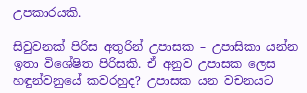උපකාරයකි.

සිවුවනක් පිරිස අතුරින් උපාසක – උපාසිකා යන්න ඉතා විශේෂිත පිරිසකි. ඒ අනුව උපාසක ලෙස හඳුන්වනුයේ කවරහුද? උපාසක යන වචනයට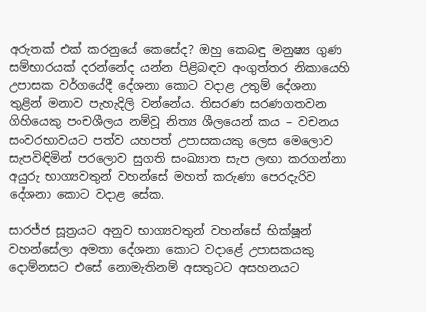අරුතක් එක් කරනුයේ කෙසේද? ඔහු කෙබඳු මනුෂ්‍ය ගුණ සම්භාරයක් දරන්නේද යන්න පිළිබඳව අංගුත්තර නිකායෙහි උපාසක වර්ගයේදී දේශනා කොට වදාළ උතුම් දේශනා තුළින් මනාව පැහැදිලි වන්නේය. තිසරණ සරණගතවන ගිහියෙකු පංචශීලය නම්වූ නිත්‍ය ශීලයෙන් කය – වචනය සංවරභාවයට පත්ව යහපත් උපාසකයකු ලෙස මෙලොව සැපවිඳිමින් පරලොව සුගති සංඛ්‍යාත සැප ලඟා කරගන්නා අයුරු භාග්‍යවතුන් වහන්සේ මහත් කරුණා පෙරදැරිව දේශනා කොට වදාළ සේක.

සාරජ්ජ සූත්‍රයට අනුව භාග්‍යවතුන් වහන්සේ භික්ෂූන් වහන්සේලා අමතා දේශනා කොට වදාළේ උපාසකයකු දොම්නසට එසේ නොමැතිනම් අසතුටට අසහනයට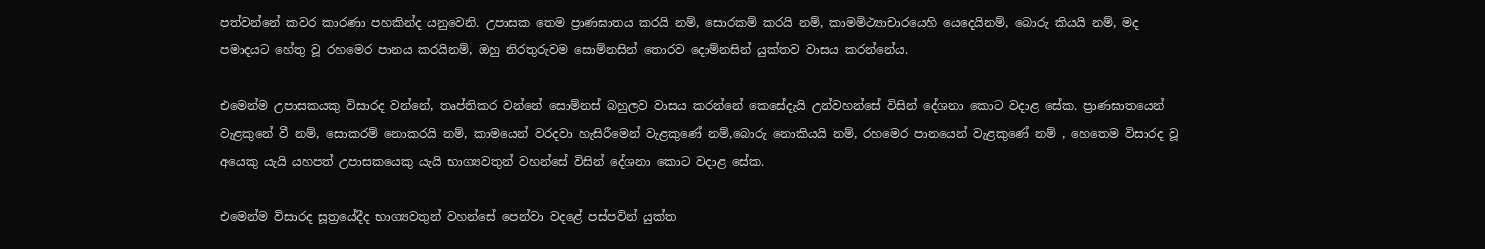පත්වන්නේ කවර කාරණා පහකින්ද යනුවෙනි. උපාසක තෙම ප්‍රාණඝාතය කරයි නම්, සොරකම් කරයි නම්, කාමමිථ්‍යාචාරයෙහි යෙදෙයිනම්, බොරු කියයි නම්, මද පමාදයට හේතු වූ රහමෙර පානය කරයිනම්, ඔහු නිරතුරුවම සොම්නසින් තොරව දොම්නසින් යුක්තව වාසය කරන්නේය.

එමෙන්ම උපාසකයකු විසාරද වන්නේ, තෘප්තිකර වන්නේ සොම්නස් බහුලව වාසය කරන්නේ කෙසේදැයි උන්වහන්සේ විසින් දේශනා කොට වදාළ සේක. ප්‍රාණඝාතයෙන් වැළකුනේ වී නම්, සොකරම් නොකරයි නම්, කාමයෙන් වරදවා හැසිරීමෙන් වැළකුණේ නම්,බොරු නොකියයි නම්, රහමෙර පානයෙන් වැළකුණේ නම් , හෙතෙම විසාරද වූ අයෙකු යැයි යහපත් උපාසකයෙකු යැයි භාග්‍යවතුන් වහන්සේ විසින් දේශනා කොට වදාළ සේක.

එමෙන්ම විසාරද සූත්‍රයේදීද භාග්‍යවතුන් වහන්සේ පෙන්වා වදළේ පස්පවින් යුක්ත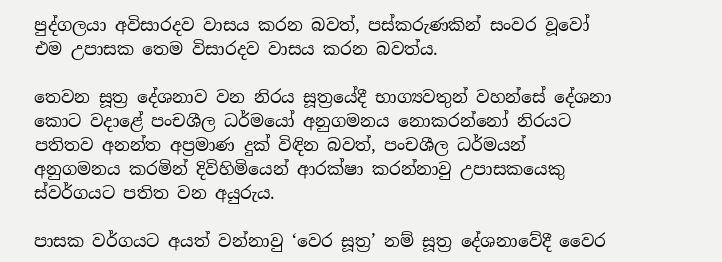පුද්ගලයා අවිසාරදව වාසය කරන බවත්, පස්කරුණකින් සංවර වූවෝ එම උපාසක තෙම විසාරදව වාසය කරන බවත්ය.

තෙවන සූත්‍ර දේශනාව වන නිරය සූත්‍රයේදී භාග්‍යවතුන් වහන්සේ දේශනා කොට වදාළේ පංචශීල ධර්මයෝ අනුගමනය නොකරන්නෝ නිරයට පතිතව අනන්ත අප්‍රමාණ දුක් විඳින බවත්, පංචශීල ධර්මයන් අනුගමනය කරමින් දිවිහිමියෙන් ආරක්ෂා කරන්නාවු උපාසකයෙකු ස්වර්ගයට පතිත වන අයුරුය.

පාසක වර්ගයට අයත් වන්නාවු ‘වෙර සූත්‍ර’ නම් සූත්‍ර දේශනාවේදී වෛර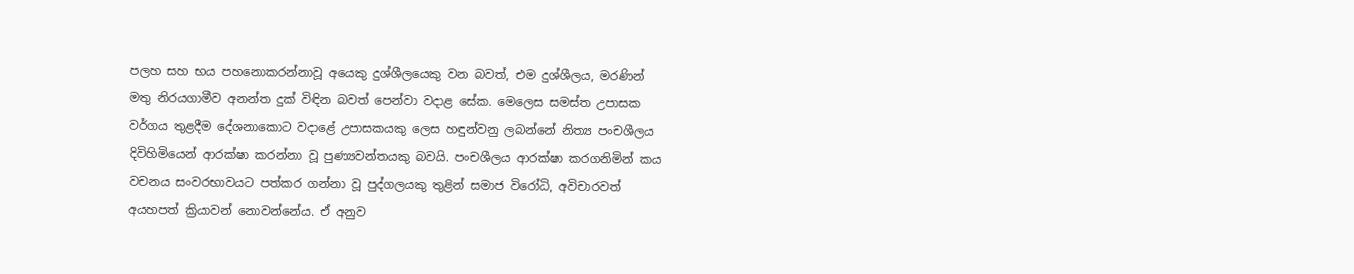පලහ සහ භය පහනොකරන්නාවූ අයෙකු දුශ්ශීලයෙකු වන බවත්, එම දුශ්ශීලය, මරණින් මතු නිරයගාමීව අනන්ත දුක් විඳින බවත් පෙන්වා වදාළ සේක. මෙලෙස සමස්ත උපාසක වර්ගය තුළදීම දේශනාකොට වදාළේ උපාසකයකු ලෙස හඳුන්වනු ලබන්නේ නිත්‍ය පංචශීලය දිවිහිමියෙන් ආරක්ෂා කරන්නා වූ පුණ්‍යවන්තයකු බවයි. පංචශීලය ආරක්ෂා කරගනිමින් කය වචනය සංවරභාවයට පත්කර ගන්නා වූ පුද්ගලයකු තුළින් සමාජ විරෝධි, අවිචාරවත් අයහපත් ක්‍රියාවන් නොවන්නේය. ඒ අනුව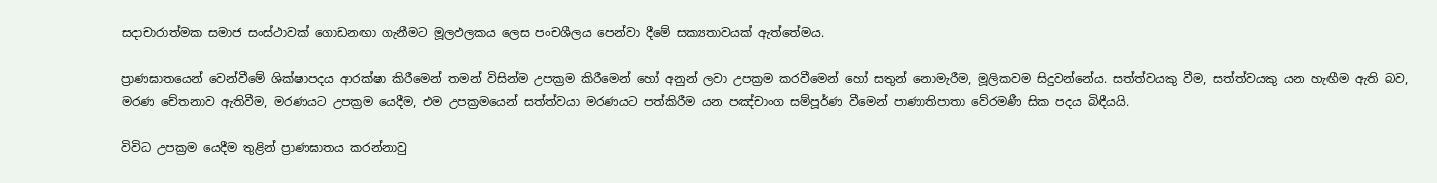සදාචාරාත්මක සමාජ සංස්ථාවක් ගොඩනඟා ගැනීමට මූලඵලකය ලෙස පංචශීලය පෙන්වා දීමේ සක්‍යතාවයක් ඇත්තේමය.

ප්‍රාණඝාතයෙන් වෙන්වීමේ ශික්ෂාපදය ආරක්ෂා කිරීමෙන් තමන් විසින්ම උපක්‍රම කිරීමෙන් හෝ අනුන් ලවා උපක්‍රම කරවීමෙන් හෝ සතුන් නොමැරීම, මූලිකවම සිදුවන්නේය. සත්ත්වයකු වීම, සත්ත්වයකු යන හැඟීම ඇති බව, මරණ චේතනාව ඇතිවීම, මරණයට උපක්‍රම යෙදීම, එම උපක්‍රමයෙන් සත්ත්වයා මරණයට පත්කිරීම යන පඤ්චාංග සම්පූර්ණ වීමෙන් පාණාතිපාතා වේරමණී සික පදය බිඳීයයි.

විවිධ උපක්‍රම යෙදීම තුළින් ප්‍රාණඝාතය කරන්නාවු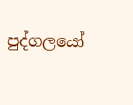පුද්ගලයෝ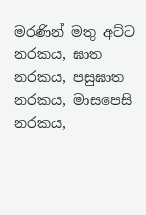මරණින් මතු අට්ට නරකය, ඝාත නරකය, පසුඝාත නරකය, මාසපෙසි නරකය,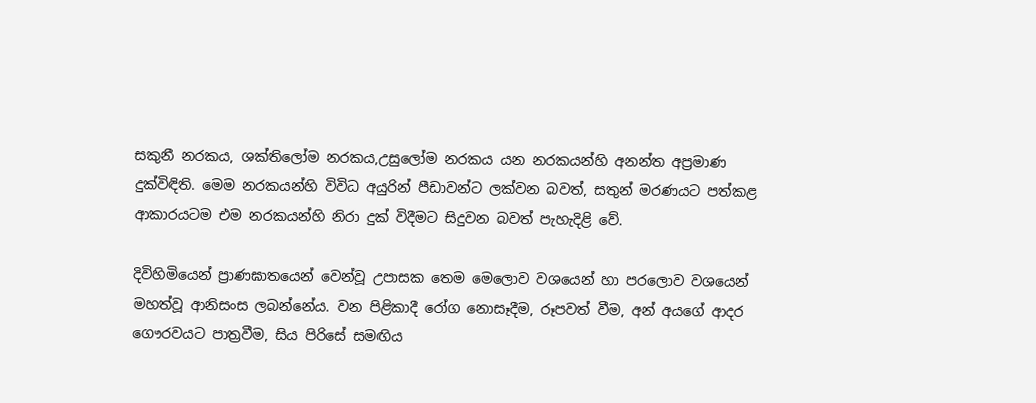සකුනී නරකය, ශක්තිලෝම නරකය,උසුලෝම නරකය යන නරකයන්හි අනන්ත අප්‍රමාණ දුක්විඳිති. මෙම නරකයන්හි විවිධ අයුරින් පීඩාවන්ට ලක්වන බවත්, සතුන් මරණයට පත්කළ ආකාරයටම එම නරකයන්හි නිරා දුක් විදීමට සිදුවන බවත් පැහැදිළි වේ.

දිවිහිමියෙන් ප්‍රාණඝාතයෙන් වෙන්වූ උපාසක තෙම මෙලොව වශයෙන් හා පරලොව වශයෙන් මහත්වූ ආනිසංස ලබන්නේය. වන පිළිකාදී රෝග නොසෑදීම, රූපවත් වීම, අන් අයගේ ආදර ගෞරවයට පාත්‍රවීම, සිය පිරිසේ සමඟිය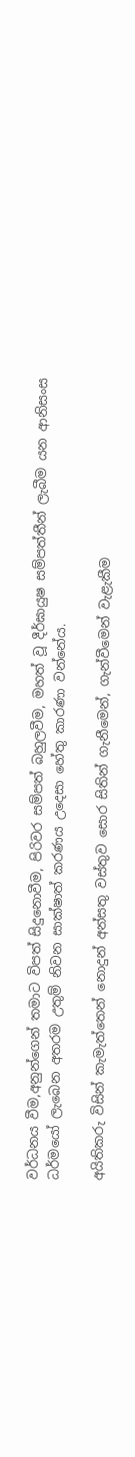වර්ධනය වීම,අනුන්ගෙන් තමාට විපත් සිදුනොවීම, පිරිවර සම්පත් බහුලවීම, මහත් වූ දීර්ඝායුෂ සම්පත්තීන් ලැබීම යන ආනිසංස ධර්මයෝ ලැබෙන අතරම උතුම් නිවන සාක්ෂාත් කරණය උදෙසා හේතු කාරණා වන්නේය.

අයිතිකරු විසින් කැමැත්තෙන් නොදුන් අන්සතු වස්තුව සොර සිතින් ගැනීමෙන්, ගැන්වීමෙන් වැළැකීම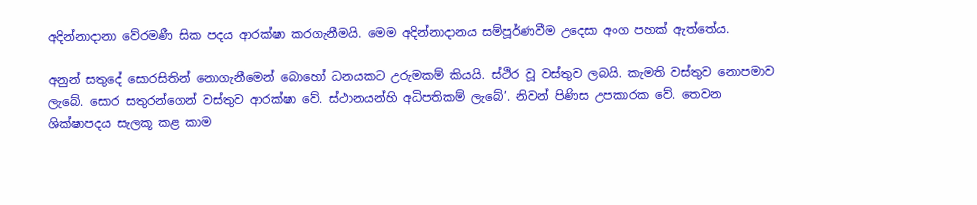අදින්නාදානා වේරමණී සික පදය ආරක්ෂා කරගැනීමයි. මෙම අදින්නාදානය සම්පූර්ණවීම උදෙසා අංග පහක් ඇත්තේය.

අනුන් සතුදේ සොරසිතින් නොගැනීමෙන් බොහෝ ධනයකට උරුමකම් කියයි. ස්ථිර වූ වස්තුව ලබයි. කැමති වස්තුව නොපමාව ලැබේ. සොර සතුරන්ගෙන් වස්තුව ආරක්ෂා වේ. ස්ථානයන්හි අධිපතිකම් ලැබේ’. නිවන් පිණිස උපකාරක වේ. තෙවන ශික්ෂාපදය සැලකූ කළ කාම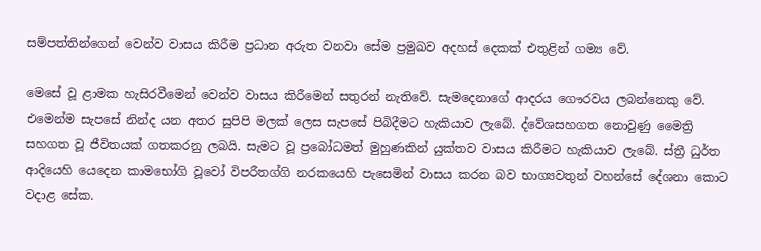සම්පත්තින්ගෙන් වෙන්ව වාසය කිරීම ප්‍රධාන අරුත වනවා සේම ප්‍රමුඛව අදහස් දෙකක් එතුළින් ගම්‍ය වේ.

මෙසේ වූ ළාමක හැසිරවීමෙන් වෙන්ව වාසය කිරීමෙන් සතුරන් නැතිවේ. සැමදෙනාගේ ආදරය ගෞරවය ලබන්නෙකු වේ. එමෙන්ම සැපසේ නින්ද යන අතර සුපිපි මලක් ලෙස සැපසේ පිබිදීමට හැකියාව ලැබේ. ද්වේශසහගත නොවුණු මෛත්‍රි සහගත වූ ජීවිතයක් ගතකරනු ලබයි. සැමට වූ ප්‍රබෝධමත් මුහුණකින් යුක්තව වාසය කිරීමට හැකියාව ලැබේ. ස්ත්‍රී ධුර්ත ආදියෙහි යෙදෙන කාමභෝගි වූවෝ විපරීතග්ගි නරකයෙහි පැසෙමින් වාසය කරන බව භාග්‍යවතුන් වහන්සේ දේශනා කොට වදාළ සේක.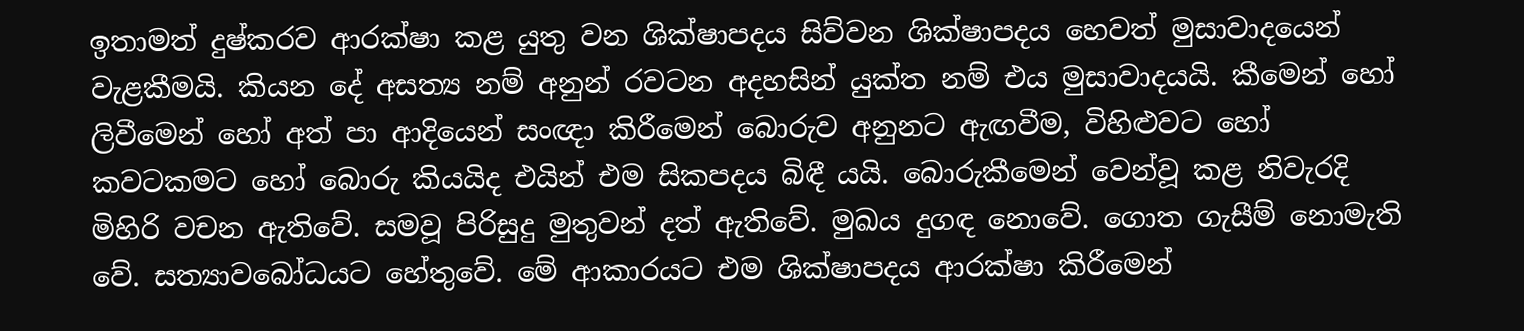ඉතාමත් දුෂ්කරව ආරක්ෂා කළ යුතු වන ශික්ෂාපදය සිව්වන ශික්ෂාපදය හෙවත් මුසාවාදයෙන් වැළකීමයි. කියන දේ අසත්‍ය නම් අනුන් රවටන අදහසින් යුක්ත නම් එය මුසාවාදයයි. කීමෙන් හෝ ලිවීමෙන් හෝ අත් පා ආදියෙන් සංඥා කිරීමෙන් බොරුව අනුනට ඇඟවීම, විහිළුවට හෝ කවටකමට හෝ බොරු කියයිද එයින් එම සිකපදය බිඳී යයි. බොරුකීමෙන් වෙන්වූ කළ නිවැරදි මිහිරි වචන ඇතිවේ. සමවූ පිරිසුදු මුතුවන් දත් ඇතිවේ. මුඛය දුගඳ නොවේ. ගොත ගැසීම් නොමැති වේ. සත්‍යාවබෝධයට හේතුවේ. මේ ආකාරයට එම ශික්ෂාපදය ආරක්ෂා කිරීමෙන්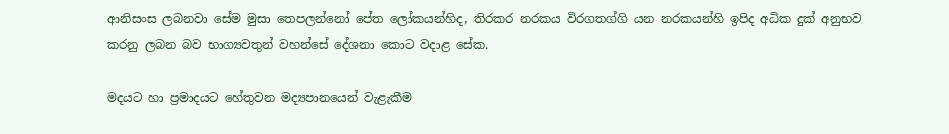ආනිසංස ලබනවා සේම මුසා තෙපලන්නෝ පේත ලෝකයන්හිද, තිරකර නරකය විරගතග්ගි යන නරකයන්හි ඉපිද අධික දුක් අනුභව කරනු ලබන බව භාග්‍යවතුන් වහන්සේ දේශනා කොට වදාළ සේක.

මදයට හා ප්‍රමාදයට හේතුවන මද්‍යපානයෙන් වැළැකීම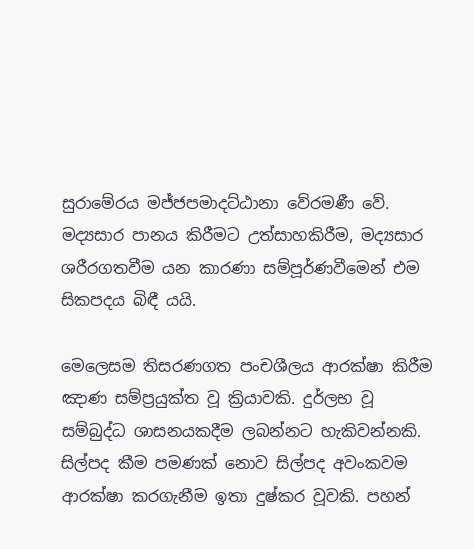සුරාමේරය මජ්ජපමාදට්ඨානා වේරමණී වේ. මද්‍යසාර පානය කිරීමට උත්සාහකිරීම, මද්‍යසාර ශරීරගතවීම යන කාරණා සම්පූර්ණවීමෙන් එම සිකපදය බිඳී යයි.

මෙලෙසම තිසරණගත පංචශීලය ආරක්ෂා කිරීම ඤාණ සම්ප්‍රයුක්ත වූ ක්‍රියාවකි. දුර්ලභ වූ සම්බුද්ධ ශාසනයකදීම ලබන්නට හැකිවන්නකි. සිල්පද කීම පමණක් නොව සිල්පද අවංකවම ආරක්ෂා කරගැනීම ඉතා දුෂ්කර වූවකි. පහන්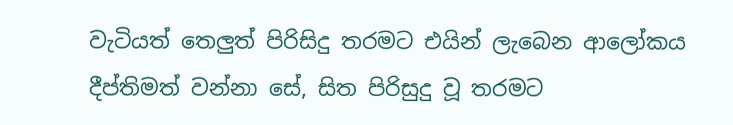වැටියත් තෙලුත් පිරිසිදු තරමට එයින් ලැබෙන ආලෝකය දීප්තිමත් වන්නා සේ, සිත පිරිසුදු වූ තරමට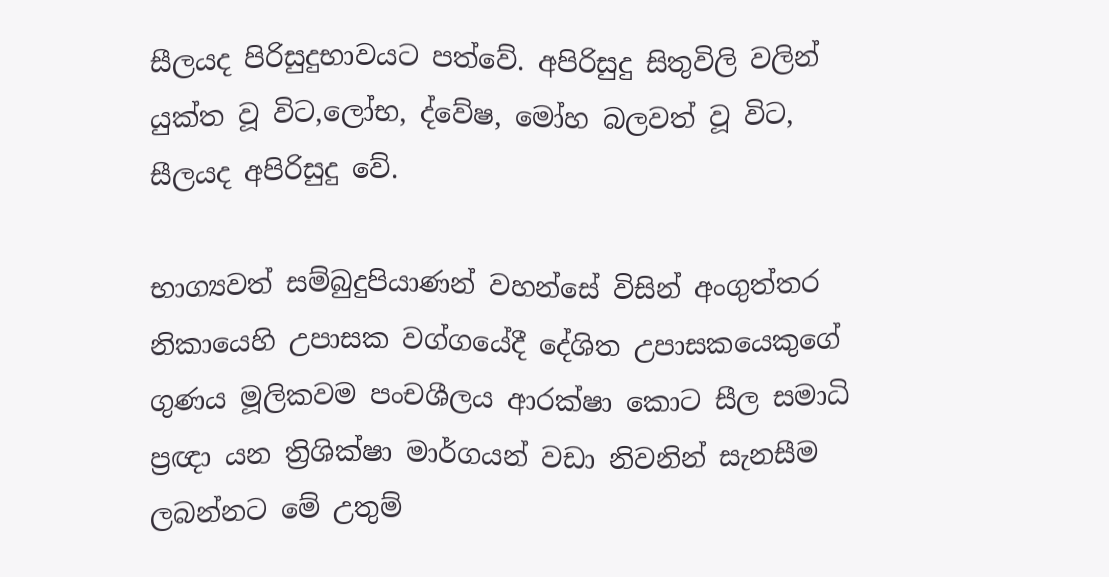සීලයද පිරිසුදුභාවයට පත්වේ. අපිරිසුදු සිතුවිලි වලින් යුක්ත වූ විට,ලෝභ, ද්වේෂ, මෝහ බලවත් වූ විට, සීලයද අපිරිසුදු වේ.

භාග්‍යවත් සම්බුදුපියාණන් වහන්සේ විසින් අංගුත්තර නිකායෙහි උපාසක වග්ගයේදී දේශිත උපාසකයෙකුගේ ගුණය මූලිකවම පංචශීලය ආරක්ෂා කොට සීල සමාධි ප්‍රඥා යන ත්‍රිශික්ෂා මාර්ගයන් වඩා නිවනින් සැනසීම ලබන්නට මේ උතුම්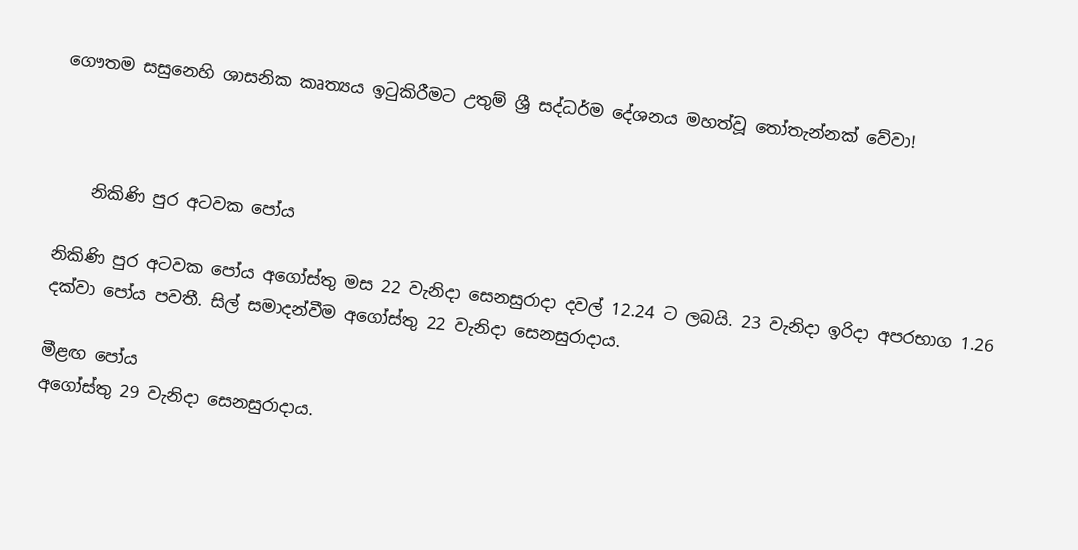ගෞතම සසුනෙහි ශාසනික කෘත්‍යය ඉටුකිරීමට උතුම් ශ්‍රී සද්ධර්ම දේශනය මහත්වූ තෝතැන්නක් වේවා!



    නිකිණි පුර අටවක පෝය

නිකිණි පුර අටවක පෝය අගෝස්තු මස 22 වැනිදා සෙනසුරාදා දවල් 12.24 ට ලබයි. 23 වැනිදා ඉරිදා අපරභාග 1.26 දක්වා පෝය පවතී. සිල් සමාදන්වීම අගෝස්තු 22 වැනිදා සෙනසුරාදාය.

මීළඟ පෝය
අගෝස්තු 29 වැනිදා සෙනසුරාදාය.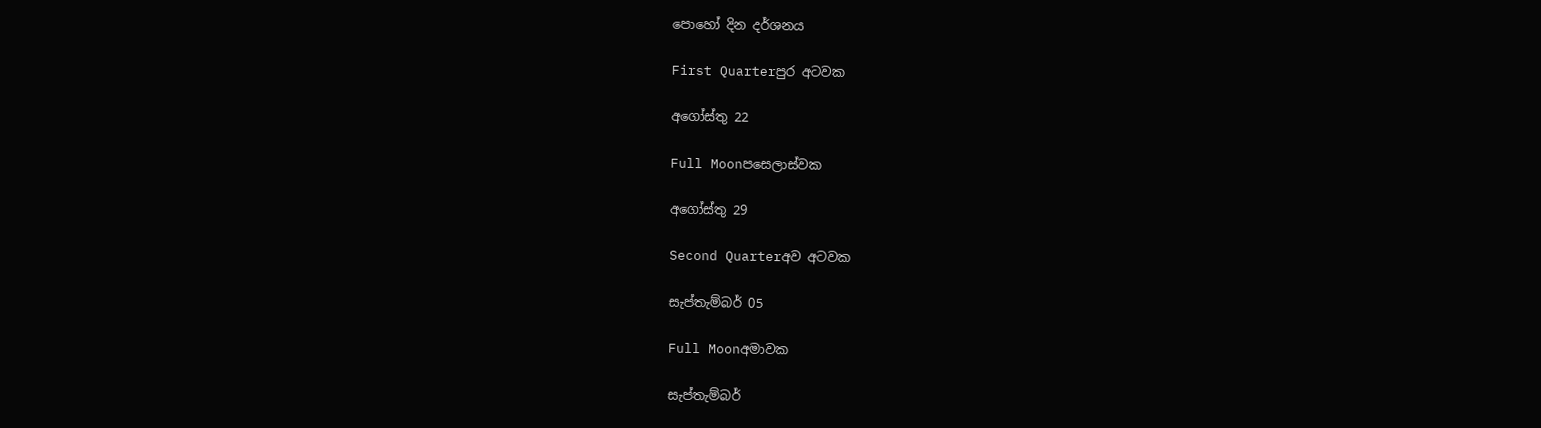පොහෝ දින දර්ශනය

First Quarterපුර අටවක

අගෝස්තු 22

Full Moonපසෙලාස්වක

අගෝස්තු 29

Second Quarterඅව අටවක

සැප්තැම්බර් 05

Full Moonඅමාවක

සැප්තැම්බර්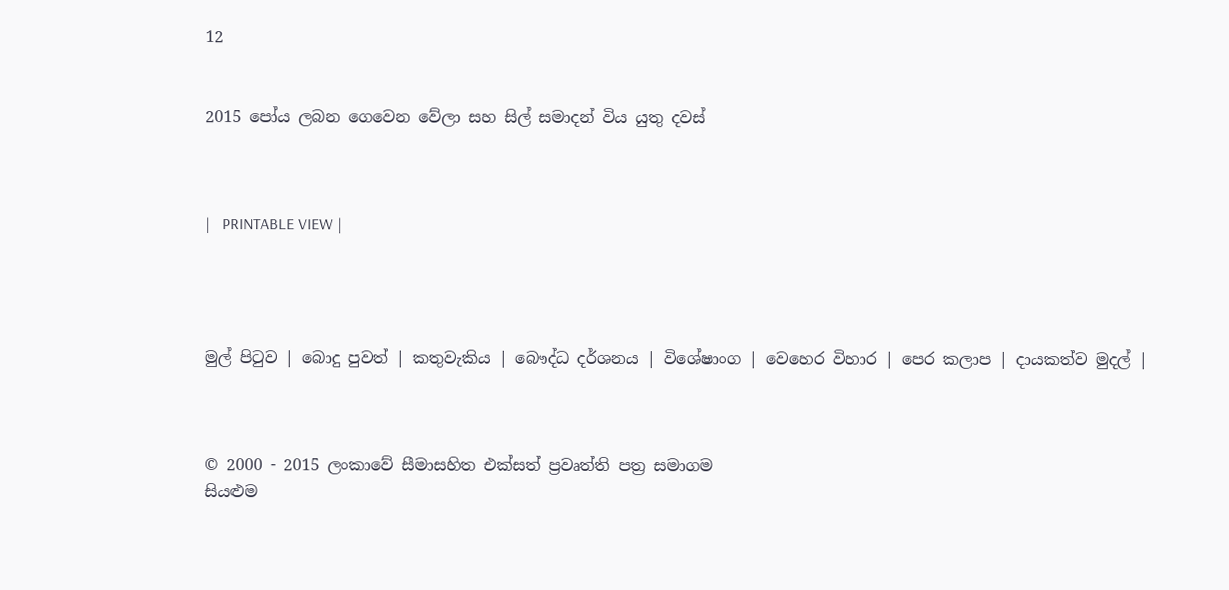12


2015 පෝය ලබන ගෙවෙන වේලා සහ සිල් සමාදන් විය යුතු දවස්



|   PRINTABLE VIEW |




මුල් පිටුව | බොදු පුවත් | කතුවැකිය | බෞද්ධ දර්ශනය | විශේෂාංග | වෙහෙර විහාර | පෙර කලාප | දායකත්ව මුදල් |



© 2000 - 2015 ලංකාවේ සීමාසහිත එක්සත් ප්‍රවෘත්ති පත්‍ර සමාගම
සියළුම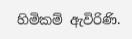හිමිකම් ඇවිරිණි.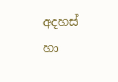අදහස් හා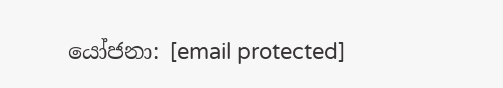යෝජනා: [email protected]